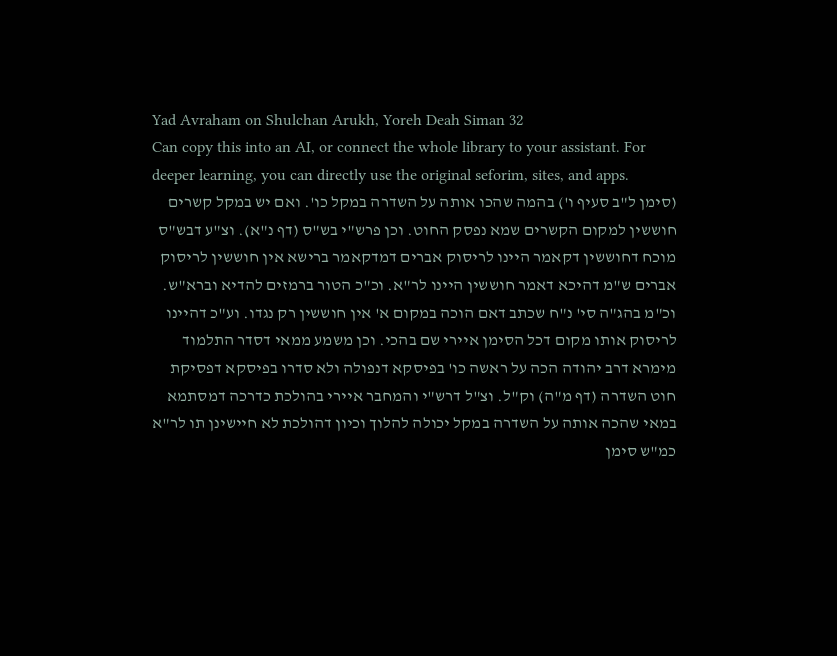Yad Avraham on Shulchan Arukh, Yoreh Deah Siman 32
Can copy this into an AI, or connect the whole library to your assistant. For deeper learning, you can directly use the original seforim, sites, and apps.
(סימן ל"ב סעיף ו') בהמה שהכו אותה על השדרה במקל כו'. ואם יש במקל קשרים חוששין למקום הקשרים שמא נפסק החוט. וכן פרש"י בש"ס (דף נ"א). וצ"ע דבש"ס מוכח דחוששין דקאמר היינו לריסוק אברים דמדקאמר ברישא אין חוששין לריסוק אברים ש"מ דהיכא דאמר חוששין היינו לר"א. וכ"כ הטור ברמזים להדיא וברא"ש. וכ"מ בהג"ה סי' נ"ח שכתב דאם הוכה במקום א' אין חוששין רק נגדו. וע"כ דהיינו לריסוק אותו מקום דכל הסימן איירי שם בהכי. וכן משמע ממאי דסדר התלמוד מימרא דרב יהודה הכה על ראשה כו' בפיסקא דנפולה ולא סדרו בפיסקא דפסיקת חוט השדרה (דף מ"ה) וק"ל. וצ"ל דרש"י והמחבר איירי בהולכת כדרכה דמסתמא במאי שהכה אותה על השדרה במקל יכולה להלוך וכיון דהולכת לא חיישינן תו לר"א כמ"ש סימן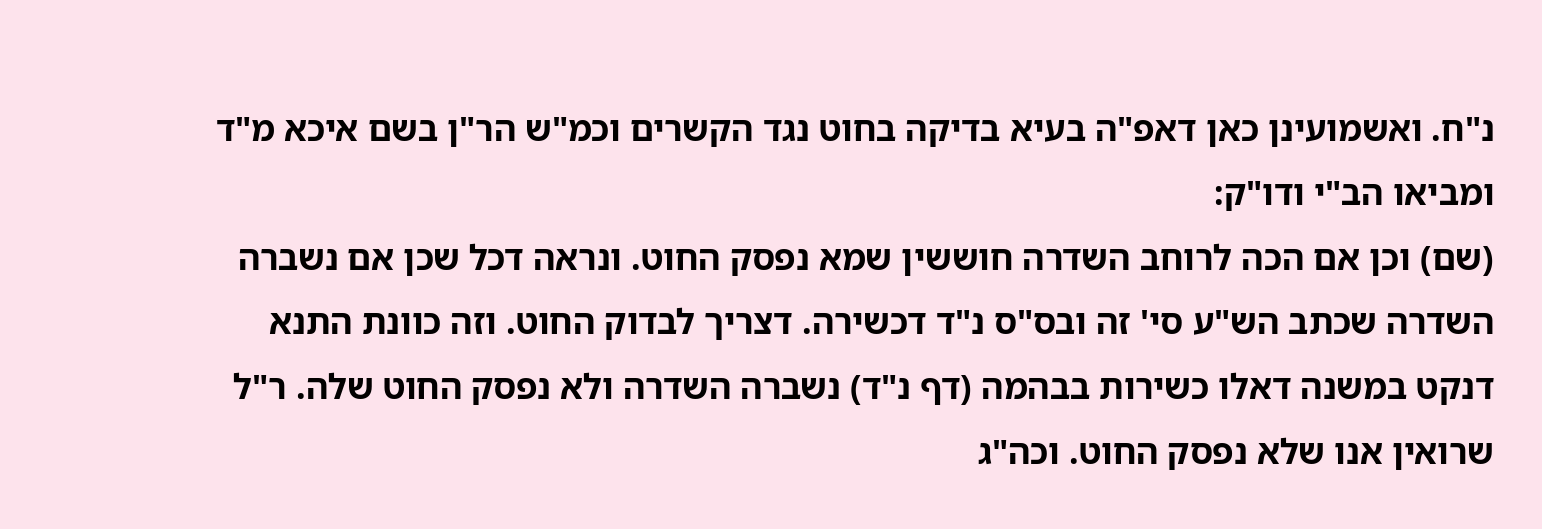נ"ח. ואשמועינן כאן דאפ"ה בעיא בדיקה בחוט נגד הקשרים וכמ"ש הר"ן בשם איכא מ"ד ומביאו הב"י ודו"ק:
(שם) וכן אם הכה לרוחב השדרה חוששין שמא נפסק החוט. ונראה דכל שכן אם נשברה השדרה שכתב הש"ע סי' זה ובס"ס נ"ד דכשירה. דצריך לבדוק החוט. וזה כוונת התנא דנקט במשנה דאלו כשירות בבהמה (דף נ"ד) נשברה השדרה ולא נפסק החוט שלה. ר"ל שרואין אנו שלא נפסק החוט. וכה"ג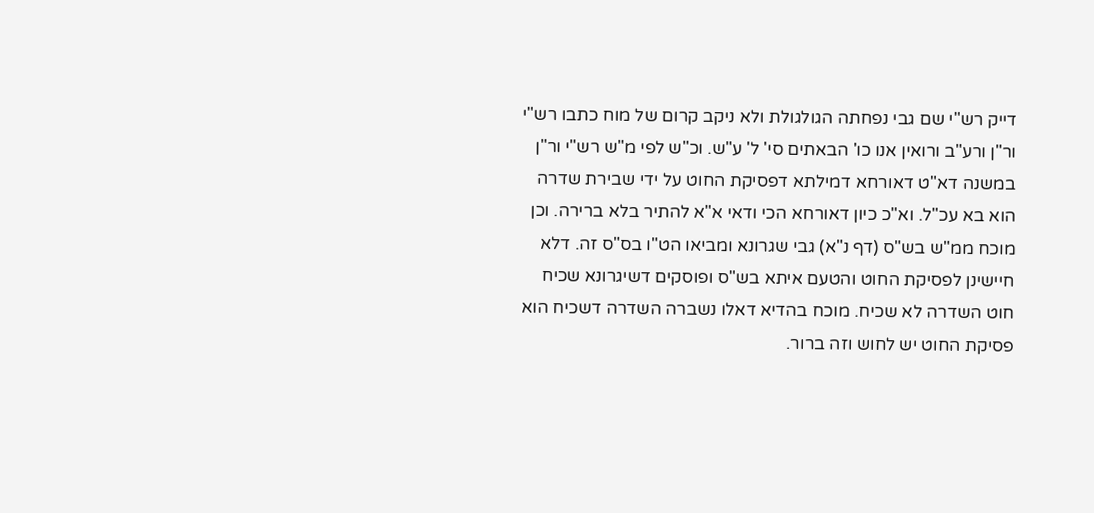דייק רש"י שם גבי נפחתה הגולגולת ולא ניקב קרום של מוח כתבו רש"י ור"ן ורע"ב ורואין אנו כו' הבאתים סי' ל' ע"ש. וכ"ש לפי מ"ש רש"י ור"ן במשנה דא"ט דאורחא דמילתא דפסיקת החוט על ידי שבירת שדרה הוא בא עכ"ל. וא"כ כיון דאורחא הכי ודאי א"א להתיר בלא ברירה. וכן מוכח ממ"ש בש"ס (דף נ"א) גבי שגרונא ומביאו הט"ו בס"ס זה. דלא חיישינן לפסיקת החוט והטעם איתא בש"ס ופוסקים דשיגרונא שכיח חוט השדרה לא שכיח. מוכח בהדיא דאלו נשברה השדרה דשכיח הוא פסיקת החוט יש לחוש וזה ברור.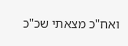ואח"כ מצאתי שכ"כ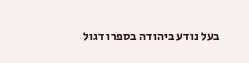בעל נודע ביהודה בספרו דגול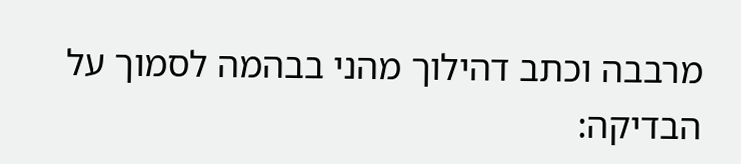מרבבה וכתב דהילוך מהני בבהמה לסמוך על הבדיקה: